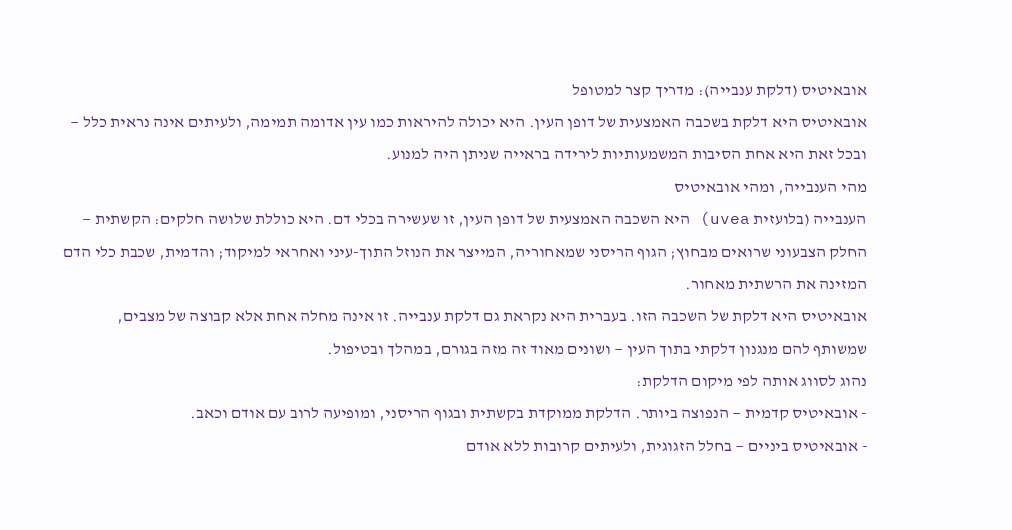אובאיטיס (דלקת ענבייה): מדריך קצר למטופל
אובאיטיס היא דלקת בשכבה האמצעית של דופן העין. היא יכולה להיראות כמו עין אדומה תמימה, ולעיתים אינה נראית כלל — ובכל זאת היא אחת הסיבות המשמעותיות לירידה בראייה שניתן היה למנוע.
מהי הענבייה, ומהי אובאיטיס
הענבייה (בלועזית uvea) היא השכבה האמצעית של דופן העין, זו שעשירה בכלי דם. היא כוללת שלושה חלקים: הקשתית — החלק הצבעוני שרואים מבחוץ; הגוף הריסני שמאחוריה, המייצר את הנוזל התוך-עיני ואחראי למיקוד; והדמית, שכבת כלי הדם המזינה את הרשתית מאחור.
אובאיטיס היא דלקת של השכבה הזו. בעברית היא נקראת גם דלקת ענבייה. זו אינה מחלה אחת אלא קבוצה של מצבים, שמשותף להם מנגנון דלקתי בתוך העין — ושונים מאוד זה מזה בגורם, במהלך ובטיפול.
נהוג לסווג אותה לפי מיקום הדלקת:
- אובאיטיס קדמית — הנפוצה ביותר. הדלקת ממוקדת בקשתית ובגוף הריסני, ומופיעה לרוב עם אודם וכאב.
- אובאיטיס ביניים — בחלל הזגוגית, ולעיתים קרובות ללא אודם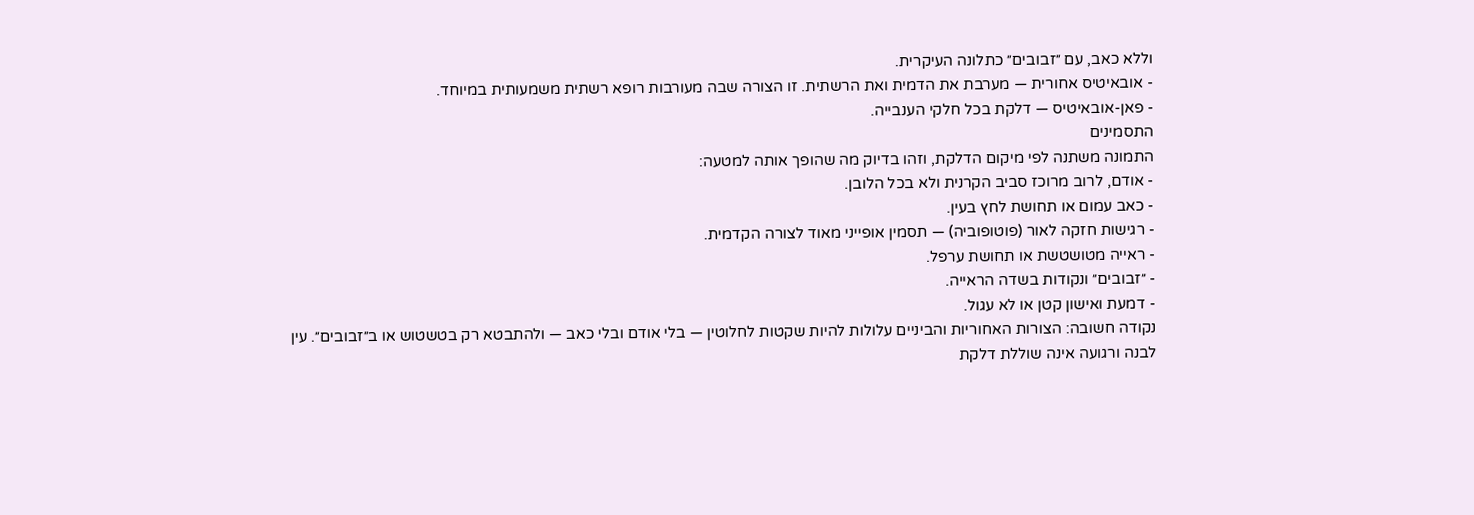וללא כאב, עם ״זבובים״ כתלונה העיקרית.
- אובאיטיס אחורית — מערבת את הדמית ואת הרשתית. זו הצורה שבה מעורבות רופא רשתית משמעותית במיוחד.
- פאן-אובאיטיס — דלקת בכל חלקי הענבייה.
התסמינים
התמונה משתנה לפי מיקום הדלקת, וזהו בדיוק מה שהופך אותה למטעה:
- אודם, לרוב מרוכז סביב הקרנית ולא בכל הלובן.
- כאב עמום או תחושת לחץ בעין.
- רגישות חזקה לאור (פוטופוביה) — תסמין אופייני מאוד לצורה הקדמית.
- ראייה מטושטשת או תחושת ערפל.
- ״זבובים״ ונקודות בשדה הראייה.
- דמעת ואישון קטן או לא עגול.
נקודה חשובה: הצורות האחוריות והביניים עלולות להיות שקטות לחלוטין — בלי אודם ובלי כאב — ולהתבטא רק בטשטוש או ב״זבובים״. עין לבנה ורגועה אינה שוללת דלקת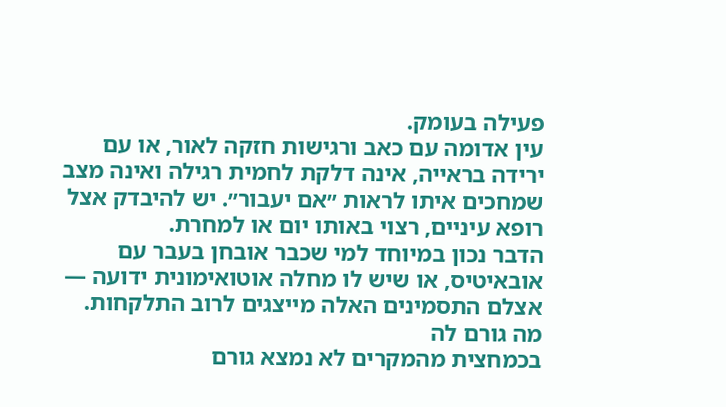פעילה בעומק.
עין אדומה עם כאב ורגישות חזקה לאור, או עם ירידה בראייה, אינה דלקת לחמית רגילה ואינה מצב שמחכים איתו לראות ״אם יעבור״. יש להיבדק אצל רופא עיניים, רצוי באותו יום או למחרת.
הדבר נכון במיוחד למי שכבר אובחן בעבר עם אובאיטיס, או שיש לו מחלה אוטואימונית ידועה — אצלם התסמינים האלה מייצגים לרוב התלקחות.
מה גורם לה
בכמחצית מהמקרים לא נמצא גורם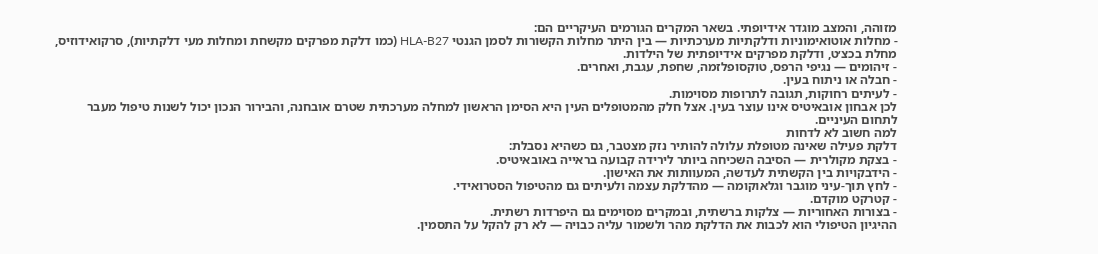מזוהה, והמצב מוגדר אידיופתי. בשאר המקרים הגורמים העיקריים הם:
- מחלות אוטואימוניות ודלקתיות מערכתיות — בין היתר מחלות הקשורות לסמן הגנטי HLA-B27 (כמו דלקת מפרקים מקשחת ומחלות מעי דלקתיות), סרקואידוזיס, מחלת בכצ׳ט, ודלקת מפרקים אידיופתית של הילדות.
- זיהומים — נגיפי הרפס, טוקסופלזמה, שחפת, עגבת, ואחרים.
- חבלה או ניתוח בעין.
- לעיתים רחוקות, תגובה לתרופות מסוימות.
לכן אבחון אובאיטיס אינו עוצר בעין. אצל חלק מהמטופלים העין היא הסימן הראשון למחלה מערכתית שטרם אובחנה, והבירור הנכון יכול לשנות טיפול מעבר לתחום העיניים.
למה חשוב לא לדחות
דלקת פעילה שאינה מטופלת עלולה להותיר נזק מצטבר, גם כשהיא נסבלת:
- בצקת מקולרית — הסיבה השכיחה ביותר לירידה קבועה בראייה באובאיטיס.
- הידבקויות בין הקשתית לעדשה, המעוותות את האישון.
- לחץ תוך-עיני מוגבר וגלאוקומה — מהדלקת עצמה ולעיתים גם מהטיפול הסטרואידי.
- קטרקט מוקדם.
- בצורות האחוריות — צלקות ברשתית, ובמקרים מסוימים גם היפרדות רשתית.
ההיגיון הטיפולי הוא לכבות את הדלקת מהר ולשמור עליה כבויה — לא רק להקל על התסמין.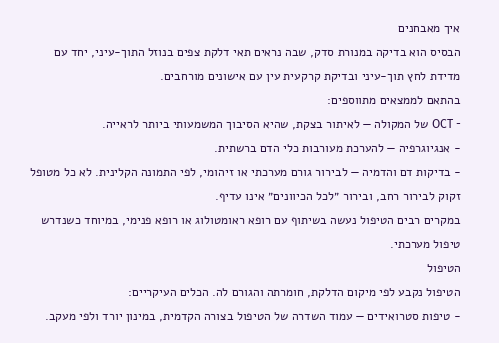איך מאבחנים
הבסיס הוא בדיקה במנורת סדק, שבה נראים תאי דלקת צפים בנוזל התוך-עיני, יחד עם מדידת לחץ תוך-עיני ובדיקת קרקעית עין עם אישונים מורחבים.
בהתאם לממצאים מתווספים:
- OCT של המקולה — לאיתור בצקת, שהיא הסיבוך המשמעותי ביותר לראייה.
- אנגיוגרפיה — להערכת מעורבות כלי הדם ברשתית.
- בדיקות דם והדמיה — לבירור גורם מערכתי או זיהומי, לפי התמונה הקלינית. לא כל מטופל זקוק לבירור רחב, ובירור ״לכל הכיוונים״ אינו עדיף.
במקרים רבים הטיפול נעשה בשיתוף עם רופא ראומטולוג או רופא פנימי, במיוחד כשנדרש טיפול מערכתי.
הטיפול
הטיפול נקבע לפי מיקום הדלקת, חומרתה והגורם לה. הכלים העיקריים:
- טיפות סטרואידים — עמוד השדרה של הטיפול בצורה הקדמית, במינון יורד ולפי מעקב.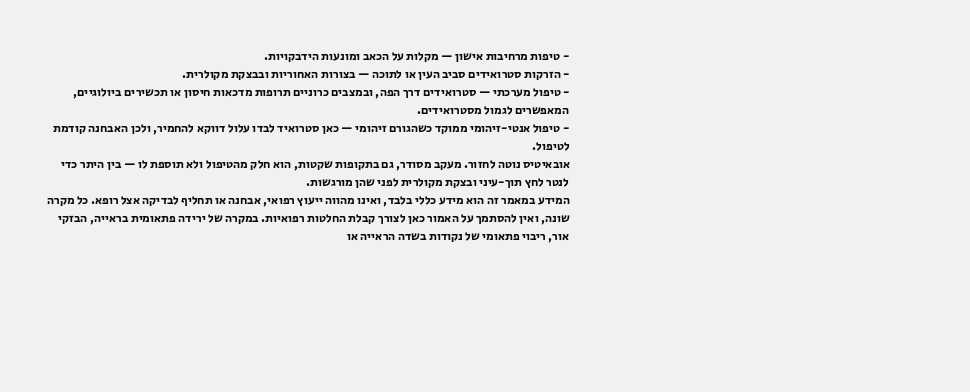- טיפות מרחיבות אישון — מקלות על הכאב ומונעות הידבקויות.
- הזרקות סטרואידים סביב העין או לתוכה — בצורות האחוריות ובבצקת מקולרית.
- טיפול מערכתי — סטרואידים דרך הפה, ובמצבים כרוניים תרופות מדכאות חיסון או תכשירים ביולוגיים, המאפשרים לגמול מסטרואידים.
- טיפול אנטי-זיהומי ממוקד כשהגורם זיהומי — כאן סטרואיד לבדו עלול דווקא להחמיר, ולכן האבחנה קודמת לטיפול.
אובאיטיס נוטה לחזור. מעקב מסודר, גם בתקופות שקטות, הוא חלק מהטיפול ולא תוספת לו — בין היתר כדי לנטר לחץ תוך-עיני ובצקת מקולרית לפני שהן מורגשות.
המידע במאמר זה הוא מידע כללי בלבד, ואינו מהווה ייעוץ רפואי, אבחנה או תחליף לבדיקה אצל רופא. כל מקרה שונה, ואין להסתמך על האמור כאן לצורך קבלת החלטות רפואיות. במקרה של ירידה פתאומית בראייה, הבזקי אור, ריבוי פתאומי של נקודות בשדה הראייה או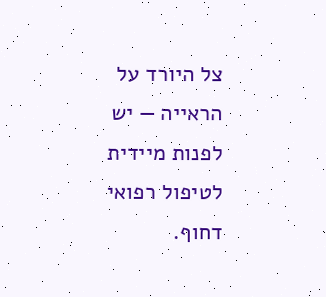צל היורד על הראייה — יש לפנות מיידית לטיפול רפואי דחוף.